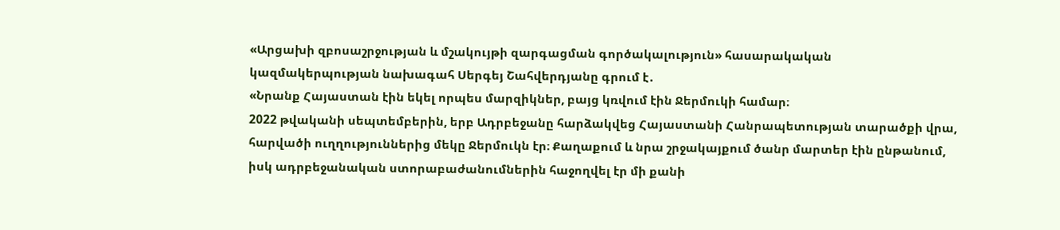«Արցախի զբոսաշրջության և մշակույթի զարգացման գործակալություն» հասարակական կազմակերպության նախագահ Սերգեյ Շահվերդյանը գրում է․
«Նրանք Հայաստան էին եկել որպես մարզիկներ, բայց կռվում էին Ջերմուկի համար։
2022 թվականի սեպտեմբերին, երբ Ադրբեջանը հարձակվեց Հայաստանի Հանրապետության տարածքի վրա, հարվածի ուղղություններից մեկը Ջերմուկն էր։ Քաղաքում և նրա շրջակայքում ծանր մարտեր էին ընթանում, իսկ ադրբեջանական ստորաբաժանումներին հաջողվել էր մի քանի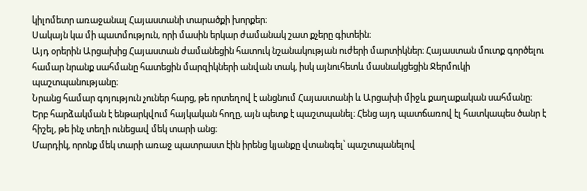կիլոմետր առաջանալ Հայաստանի տարածքի խորքեր։
Սակայն կա մի պատմություն, որի մասին երկար ժամանակ շատ քչերը գիտեին։
Այդ օրերին Արցախից Հայաստան ժամանեցին հատուկ նշանակության ուժերի մարտիկներ։ Հայաստան մուտք գործելու համար նրանք սահմանը հատեցին մարզիկների անվան տակ, իսկ այնուհետև մասնակցեցին Ջերմուկի պաշտպանությանը։
Նրանց համար գոյություն չուներ հարց, թե որտեղով է անցնում Հայաստանի և Արցախի միջև քաղաքական սահմանը։ Երբ հարձակման է ենթարկվում հայկական հողը, այն պետք է պաշտպանել։ Հենց այդ պատճառով էլ հատկապես ծանր է հիշել, թե ինչ տեղի ունեցավ մեկ տարի անց։
Մարդիկ, որոնք մեկ տարի առաջ պատրաստ էին իրենց կյանքը վտանգել՝ պաշտպանելով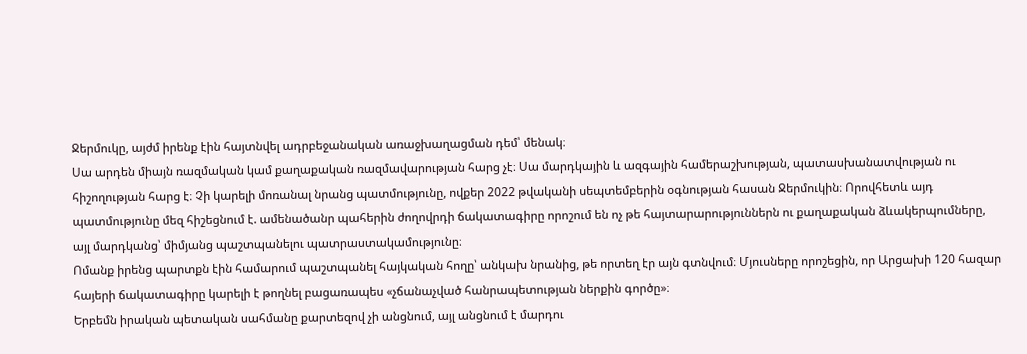Ջերմուկը, այժմ իրենք էին հայտնվել ադրբեջանական առաջխաղացման դեմ՝ մենակ։
Սա արդեն միայն ռազմական կամ քաղաքական ռազմավարության հարց չէ։ Սա մարդկային և ազգային համերաշխության, պատասխանատվության ու հիշողության հարց է։ Չի կարելի մոռանալ նրանց պատմությունը, ովքեր 2022 թվականի սեպտեմբերին օգնության հասան Ջերմուկին։ Որովհետև այդ պատմությունը մեզ հիշեցնում է. ամենածանր պահերին ժողովրդի ճակատագիրը որոշում են ոչ թե հայտարարություններն ու քաղաքական ձևակերպումները, այլ մարդկանց՝ միմյանց պաշտպանելու պատրաստակամությունը։
Ոմանք իրենց պարտքն էին համարում պաշտպանել հայկական հողը՝ անկախ նրանից, թե որտեղ էր այն գտնվում։ Մյուսները որոշեցին, որ Արցախի 120 հազար հայերի ճակատագիրը կարելի է թողնել բացառապես «չճանաչված հանրապետության ներքին գործը»։
Երբեմն իրական պետական սահմանը քարտեզով չի անցնում, այլ անցնում է մարդու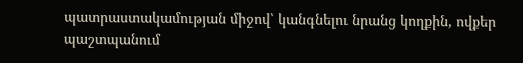պատրաստակամության միջով՝ կանգնելու նրանց կողքին, ովքեր պաշտպանում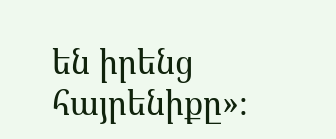են իրենց հայրենիքը»։